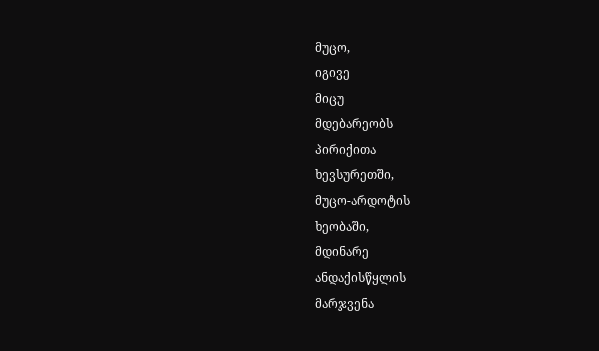მუცო,
იგივე
მიცუ
მდებარეობს
პირიქითა
ხევსურეთში,
მუცო-არდოტის
ხეობაში,
მდინარე
ანდაქისწყლის
მარჯვენა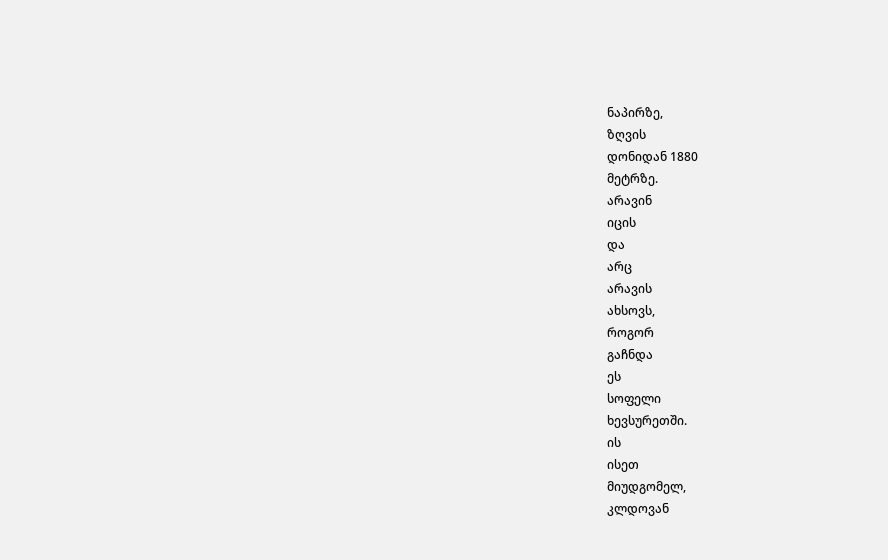ნაპირზე,
ზღვის
დონიდან 1880
მეტრზე.
არავინ
იცის
და
არც
არავის
ახსოვს,
როგორ
გაჩნდა
ეს
სოფელი
ხევსურეთში.
ის
ისეთ
მიუდგომელ,
კლდოვან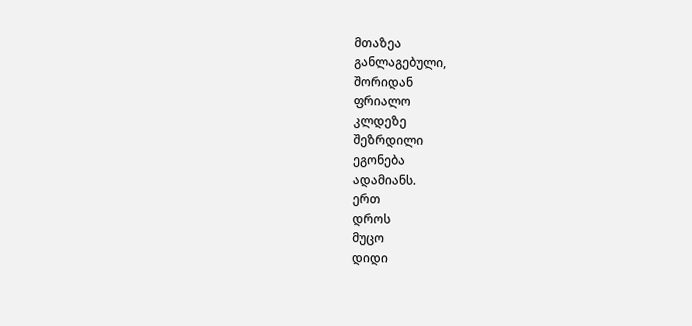მთაზეა
განლაგებული,
შორიდან
ფრიალო
კლდეზე
შეზრდილი
ეგონება
ადამიანს.
ერთ
დროს
მუცო
დიდი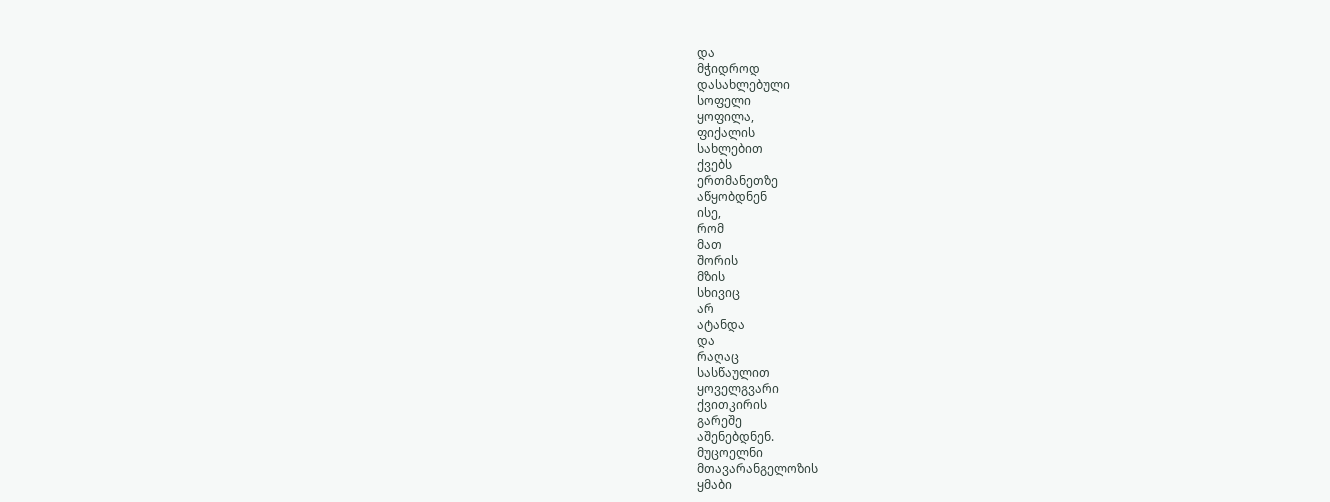და
მჭიდროდ
დასახლებული
სოფელი
ყოფილა,
ფიქალის
სახლებით
ქვებს
ერთმანეთზე
აწყობდნენ
ისე,
რომ
მათ
შორის
მზის
სხივიც
არ
ატანდა
და
რაღაც
სასწაულით
ყოველგვარი
ქვითკირის
გარეშე
აშენებდნენ.
მუცოელნი
მთავარანგელოზის
ყმაბი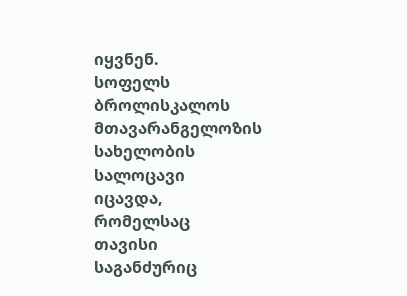იყვნენ.
სოფელს
ბროლისკალოს
მთავარანგელოზის
სახელობის
სალოცავი
იცავდა,
რომელსაც
თავისი
საგანძურიც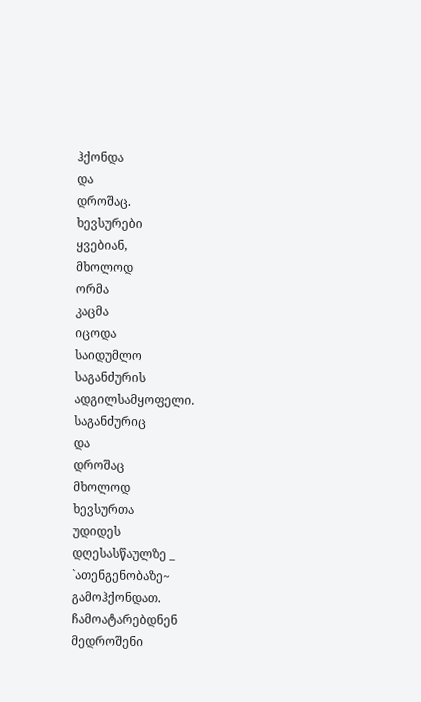ჰქონდა
და
დროშაც.
ხევსურები
ყვებიან,
მხოლოდ
ორმა
კაცმა
იცოდა
საიდუმლო
საგანძურის
ადგილსამყოფელი.
საგანძურიც
და
დროშაც
მხოლოდ
ხევსურთა
უდიდეს
დღესასწაულზე _ `ათენგენობაზე~
გამოჰქონდათ.
ჩამოატარებდნენ
მედროშენი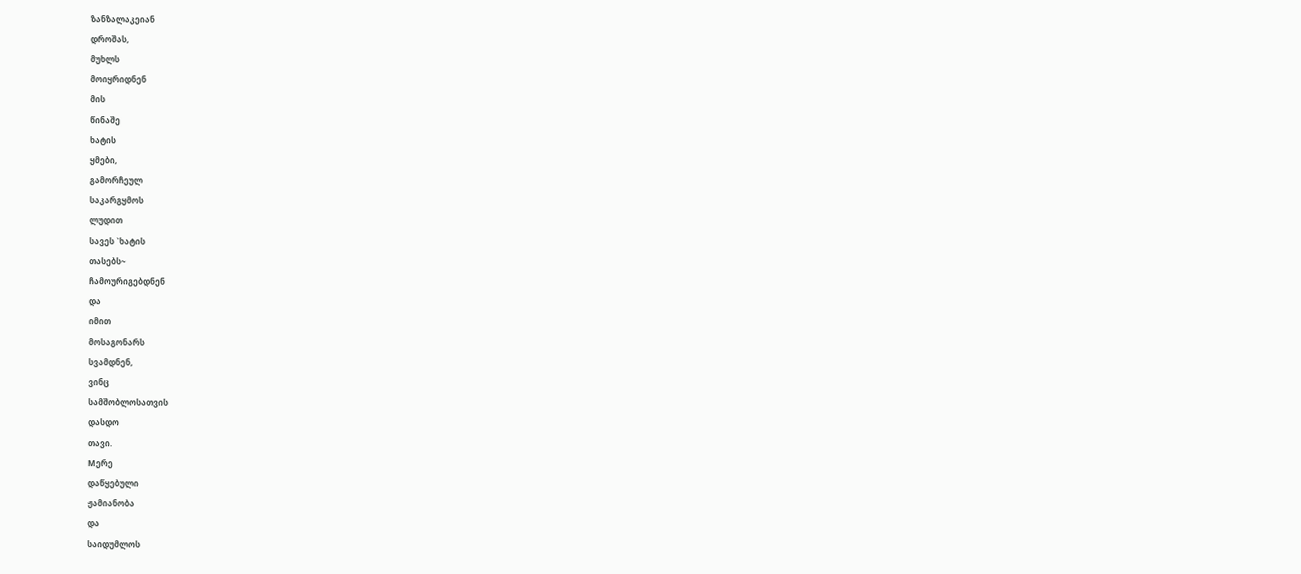ზანზალაკეიან
დროშას,
მუხლს
მოიყრიდნენ
მის
წინაშე
ხატის
ყმები,
გამორჩეულ
საკარგყმოს
ლუდით
სავეს `ხატის
თასებს~
ჩამოურიგებდნენ
და
იმით
მოსაგონარს
სვამდნენ,
ვინც
სამშობლოსათვის
დასდო
თავი.
Mერე
დაწყებული
ჟამიანობა
და
საიდუმლოს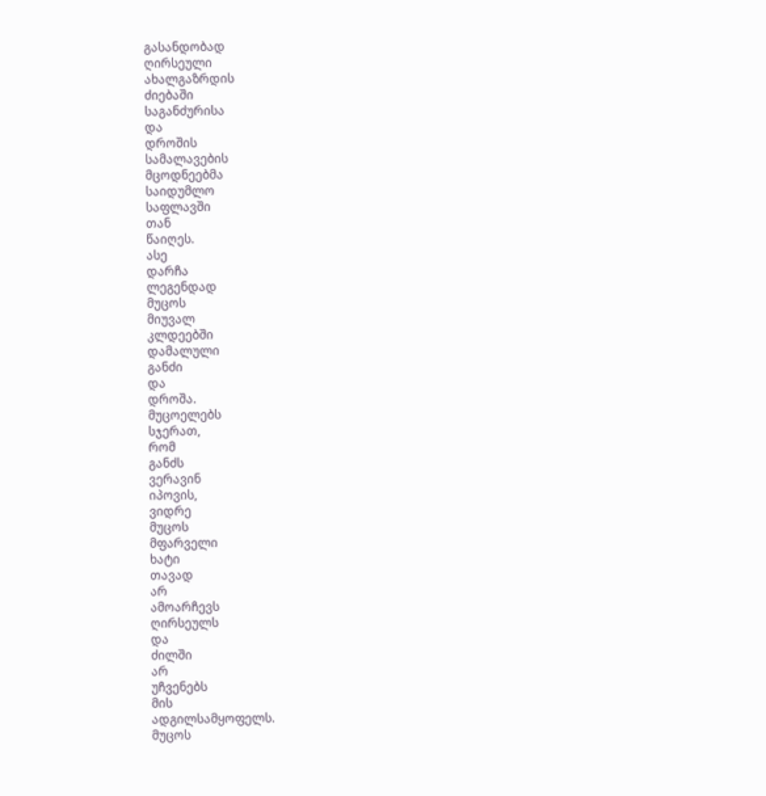გასანდობად
ღირსეული
ახალგაზრდის
ძიებაში
საგანძურისა
და
დროშის
სამალავების
მცოდნეებმა
საიდუმლო
საფლავში
თან
წაიღეს.
ასე
დარჩა
ლეგენდად
მუცოს
მიუვალ
კლდეებში
დამალული
განძი
და
დროშა.
მუცოელებს
სჯერათ,
რომ
განძს
ვერავინ
იპოვის,
ვიდრე
მუცოს
მფარველი
ხატი
თავად
არ
ამოარჩევს
ღირსეულს
და
ძილში
არ
უჩვენებს
მის
ადგილსამყოფელს.
მუცოს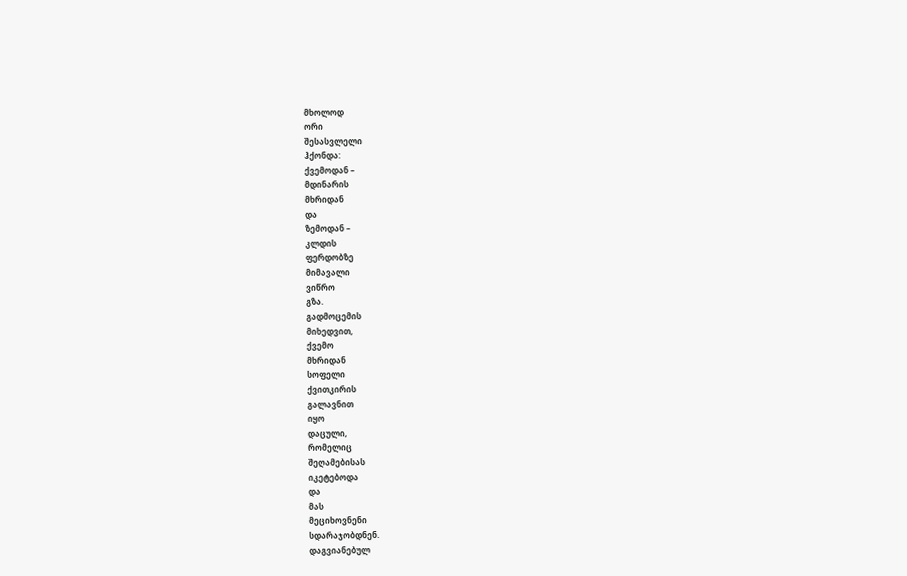მხოლოდ
ორი
შესასვლელი
ჰქონდა:
ქვემოდან –
მდინარის
მხრიდან
და
ზემოდან –
კლდის
ფერდობზე
მიმავალი
ვიწრო
გზა.
გადმოცემის
მიხედვით,
ქვემო
მხრიდან
სოფელი
ქვითკირის
გალავნით
იყო
დაცული,
რომელიც
შეღამებისას
იკეტებოდა
და
მას
მეციხოვნენი
სდარაჯობდნენ.
დაგვიანებულ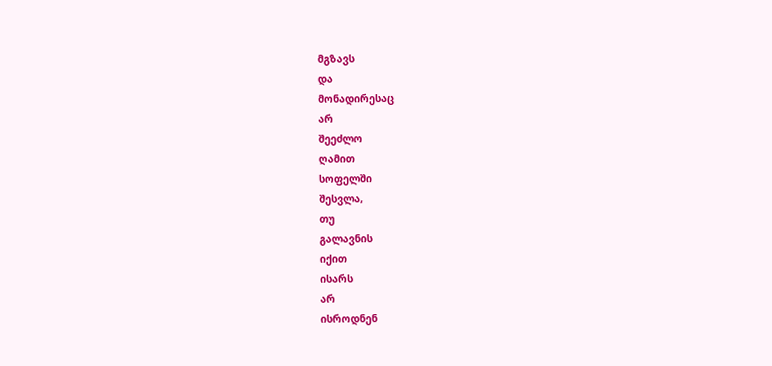მგზავს
და
მონადირესაც
არ
შეეძლო
ღამით
სოფელში
შესვლა,
თუ
გალავნის
იქით
ისარს
არ
ისროდნენ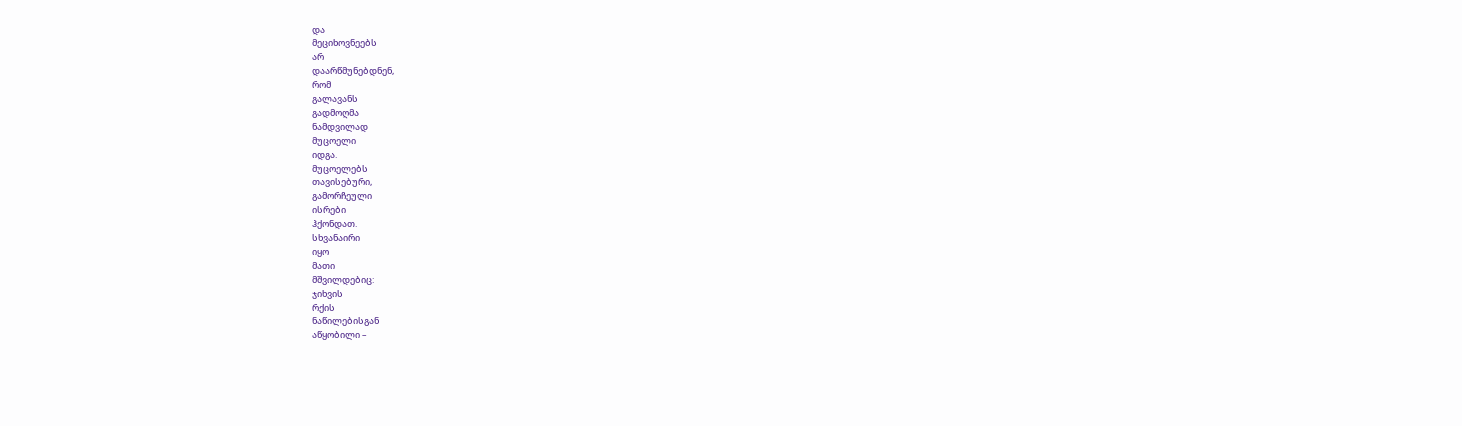და
მეციხოვნეებს
არ
დაარწმუნებდნენ,
რომ
გალავანს
გადმოღმა
ნამდვილად
მუცოელი
იდგა.
მუცოელებს
თავისებური,
გამორჩეული
ისრები
ჰქონდათ.
სხვანაირი
იყო
მათი
მშვილდებიც:
ჯიხვის
რქის
ნაწილებისგან
აწყობილი –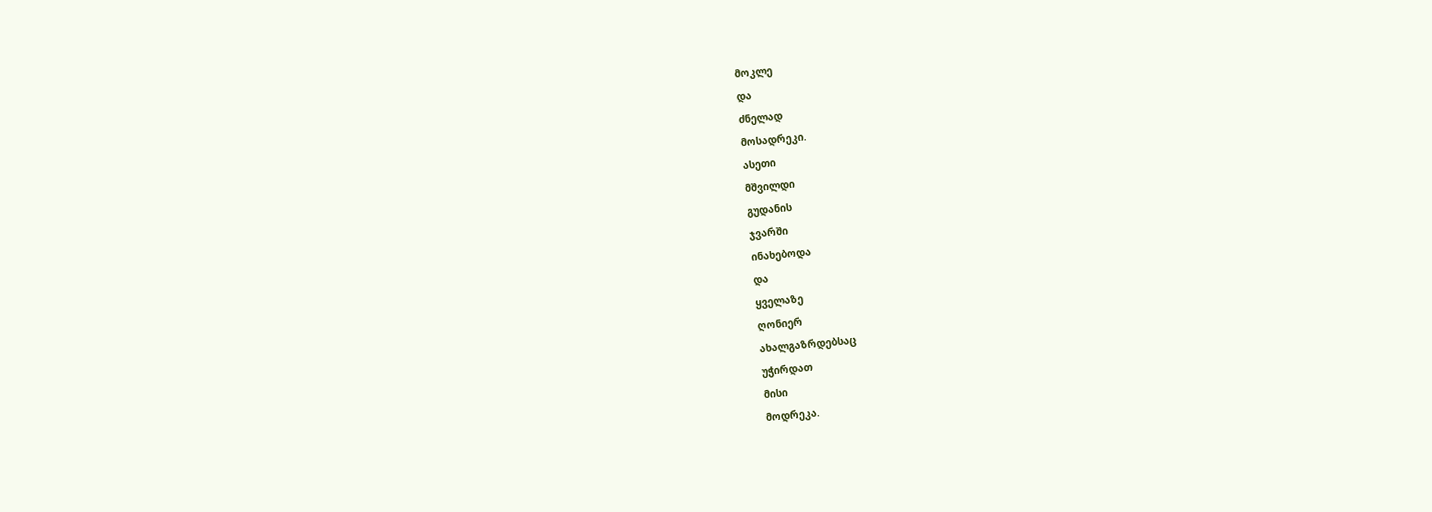მოკლე
და
ძნელად
მოსადრეკი.
ასეთი
მშვილდი
გუდანის
ჯვარში
ინახებოდა
და
ყველაზე
ღონიერ
ახალგაზრდებსაც
უჭირდათ
მისი
მოდრეკა.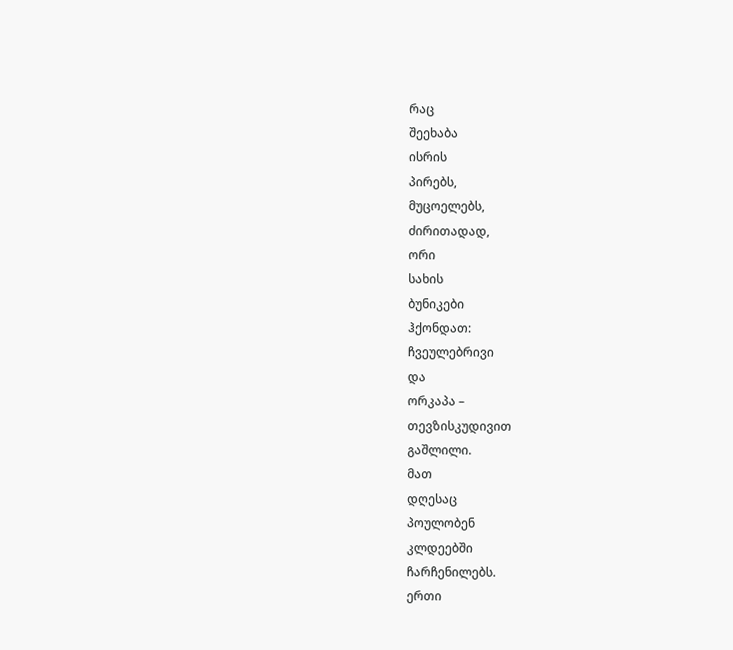რაც
შეეხაბა
ისრის
პირებს,
მუცოელებს,
ძირითადად,
ორი
სახის
ბუნიკები
ჰქონდათ:
ჩვეულებრივი
და
ორკაპა –
თევზისკუდივით
გაშლილი.
მათ
დღესაც
პოულობენ
კლდეებში
ჩარჩენილებს.
ერთი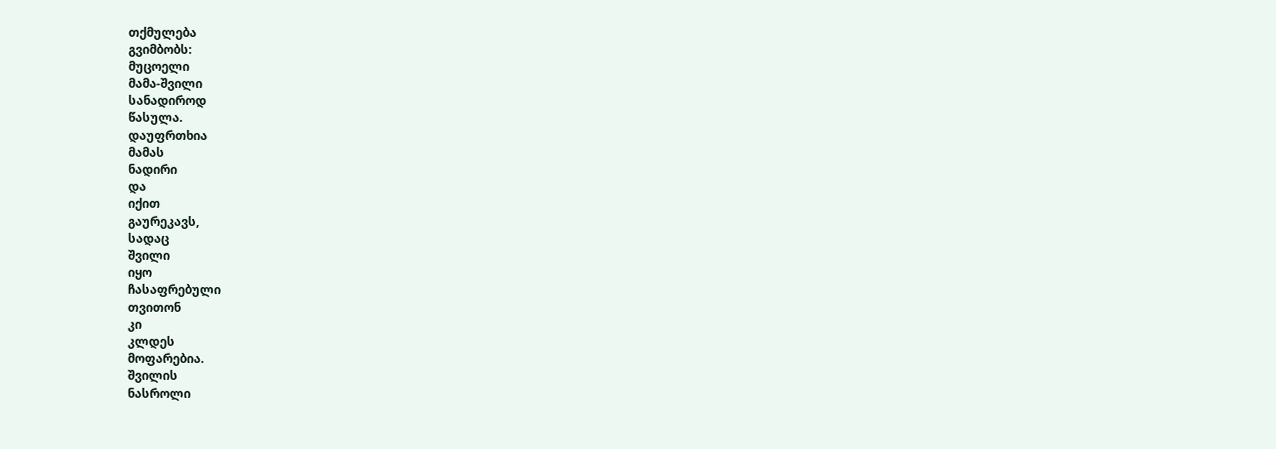თქმულება
გვიმბობს:
მუცოელი
მამა-შვილი
სანადიროდ
წასულა.
დაუფრთხია
მამას
ნადირი
და
იქით
გაურეკავს,
სადაც
შვილი
იყო
ჩასაფრებული
თვითონ
კი
კლდეს
მოფარებია.
შვილის
ნასროლი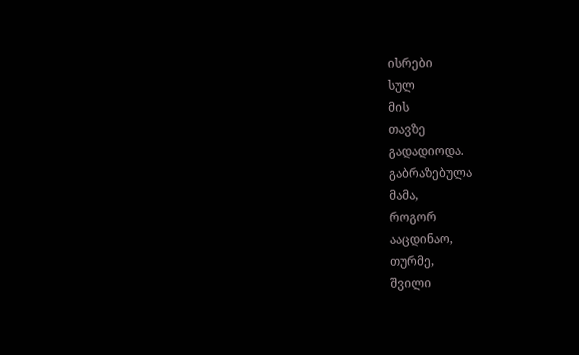ისრები
სულ
მის
თავზე
გადადიოდა.
გაბრაზებულა
მამა,
როგორ
ააცდინაო,
თურმე,
შვილი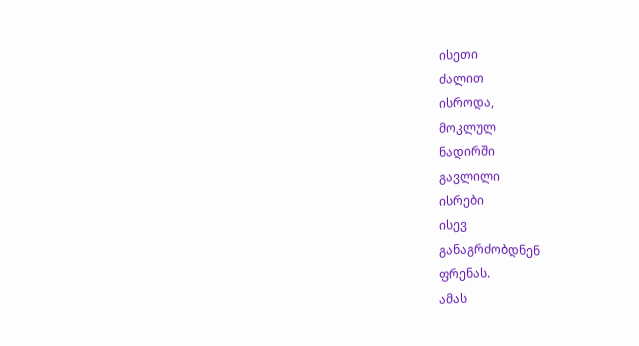ისეთი
ძალით
ისროდა,
მოკლულ
ნადირში
გავლილი
ისრები
ისევ
განაგრძობდნენ
ფრენას.
ამას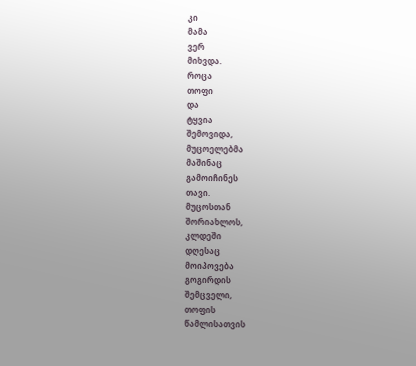კი
მამა
ვერ
მიხვდა.
როცა
თოფი
და
ტყვია
შემოვიდა,
მუცოელებმა
მაშინაც
გამოიჩინეს
თავი.
მუცოსთან
შორიახლოს,
კლდეში
დღესაც
მოიპოვება
გოგირდის
შემცველი,
თოფის
წამლისათვის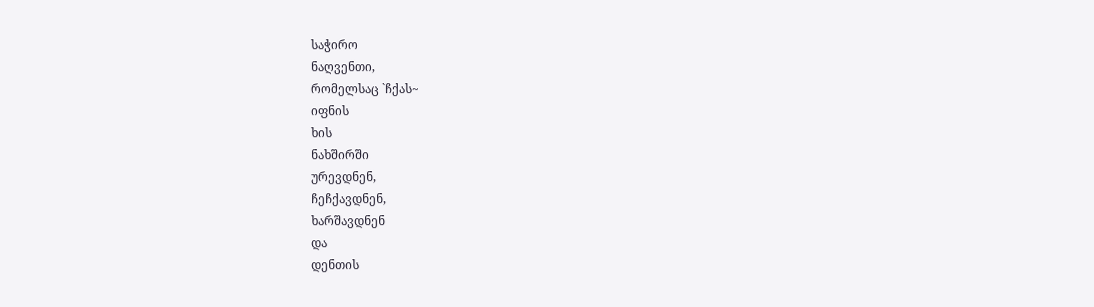საჭირო
ნაღვენთი,
რომელსაც `ჩქას~
იფნის
ხის
ნახშირში
ურევდნენ,
ჩეჩქავდნენ,
ხარშავდნენ
და
დენთის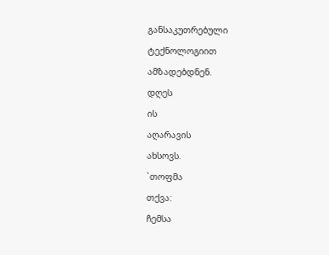განსაკუთრებული
ტექნოლოგიით
ამზადებდნენ.
დღეს
ის
აღარავის
ახსოვს.
`თოფმა
თქვა:
ჩემსა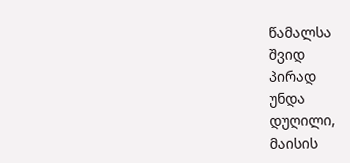წამალსა
შვიდ
პირად
უნდა
დუღილი,
მაისის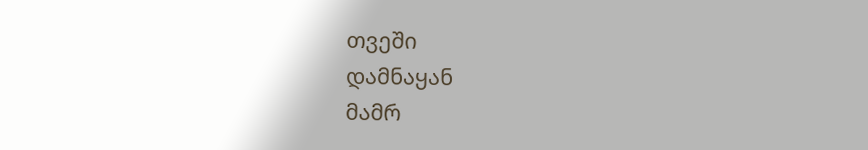თვეში
დამნაყან
მამრ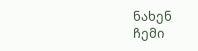ნახენ
ჩემი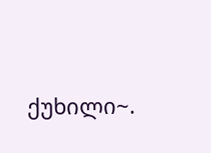ქუხილი~.